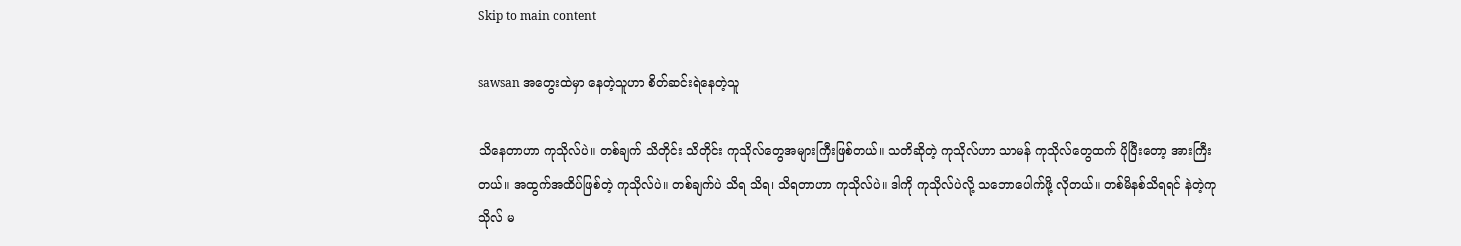Skip to main content

sawsan အတွေးထဲမှာ နေတဲ့သူဟာ စိတ်ဆင်းရဲနေတဲ့သူ

သိနေတာဟာ ကုသိုလ်ပဲ။ တစ်ချက် သိတိုင်း သိတိုင်း ကုသိုလ်တွေအများကြီးဖြစ်တယ်။ သတိဆိုတဲ့ ကုသိုလ်ဟာ သာမန် ကုသိုလ်တွေထက် ပိုပြီးတော့ အားကြီးတယ်။ အထွက်အထိပ်ဖြစ်တဲ့ ကုသိုလ်ပဲ။ တစ်ချက်ပဲ သိရ သိရ၊ သိရတာဟာ ကုသိုလ်ပဲ။ ဒါကို ကုသိုလ်ပဲလို့ သဘောပေါက်ဖို့ လိုတယ်။ တစ်မိနစ်သိရရင် နဲတဲ့ကုသိုလ် မ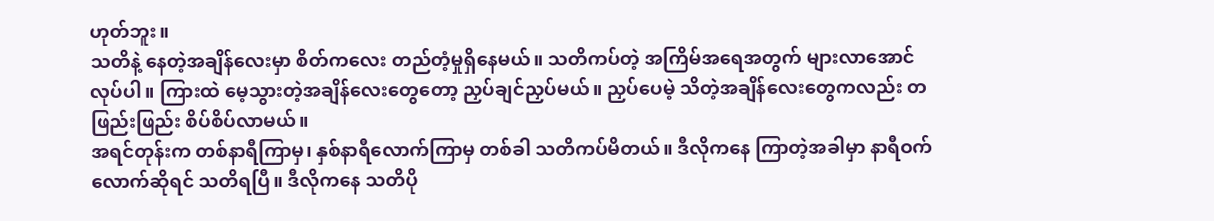ဟုတ်ဘူး။
သတိနဲ့ နေတဲ့အချိန်လေးမှာ စိတ်ကလေး တည်တံ့မှုရှိနေမယ်။ သတိကပ်တဲ့ အကြိမ်အရေအတွက် များလာအောင် လုပ်ပါ။ ကြားထဲ မေ့သွားတဲ့အချိန်လေးတွေတော့ ညှပ်ချင်ညှပ်မယ်။ ညှပ်ပေမဲ့ သိတဲ့အချိန်လေးတွေကလည်း တဖြည်းဖြည်း စိပ်စိပ်လာမယ်။
အရင်တုန်းက တစ်နာရီကြာမှ၊ နှစ်နာရီလောက်ကြာမှ တစ်ခါ သတိကပ်မိတယ်။ ဒီလိုကနေ ကြာတဲ့အခါမှာ နာရီဝက်လောက်ဆိုရင် သတိရပြီ။ ဒီလိုကနေ သတိပို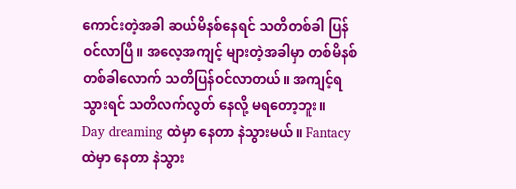ကောင်းတဲ့အခါ ဆယ်မိနစ်နေရင် သတိတစ်ခါ ပြန်ဝင်လာပြီ။ အလေ့အကျင့် များတဲ့အခါမှာ တစ်မိနစ်တစ်ခါလောက် သတိပြန်ဝင်လာတယ်။ အကျင့်ရသွားရင် သတိလက်လွတ် နေလို့ မရတော့ဘူး။
Day dreaming ထဲမှာ နေတာ နဲသွားမယ်။ Fantacy ထဲမှာ နေတာ နဲသွား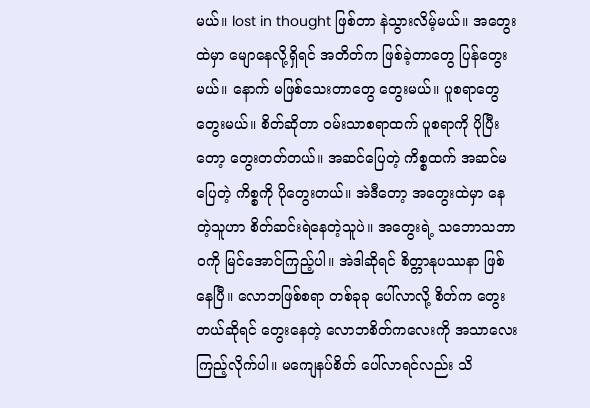မယ်။ lost in thought ဖြစ်တာ နဲသွားလိမ့်မယ်။ အတွေးထဲမှာ မျောနေလို့ရှိရင် အတိတ်က ဖြစ်ခဲ့တာတွေ ပြန်တွေးမယ်။ နောက် မဖြစ်သေးတာတွေ တွေးမယ်။ ပူစရာတွေ တွေးမယ်။ စိတ်ဆိုတာ ဝမ်းသာစရာထက် ပူစရာကို ပိုပြီးတော့ တွေးတတ်တယ်။ အဆင်ပြေတဲ့ ကိစ္စထက် အဆင်မပြေတဲ့ ကိစ္စကို ပိုတွေးတယ်။ အဲဒီတော့ အတွေးထဲမှာ နေတဲ့သူဟာ စိတ်ဆင်းရဲနေတဲ့သူပဲ။ အတွေးရဲ့ သဘောသဘာဝကို မြင်အောင်ကြည့်ပါ။ အဲဒါဆိုရင် စိတ္တာနုပဿနာ ဖြစ်နေပြီ။ လောဘဖြစ်စရာ တစ်ခုခု ပေါ်လာလို့ စိတ်က တွေးတယ်ဆိုရင် တွေးနေတဲ့ လောဘစိတ်ကလေးကို အသာလေး ကြည့်လိုက်ပါ။ မကျေနပ်စိတ် ပေါ်လာရင်လည်း သိ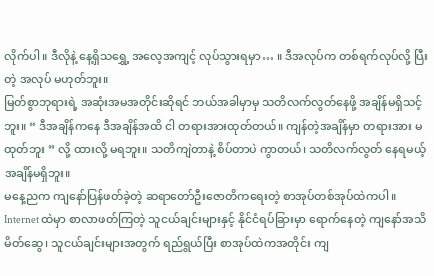လိုက်ပါ။ ဒီလိုနဲ့ နေ့ရှိသရွှေ့ အလေ့အကျင့် လုပ်သွားရမှာ… ။ ဒီအလုပ်က တစ်ရက်လုပ်လို့ ပြီးတဲ့ အလုပ် မဟုတ်ဘူး။
မြတ်စွာဘုရားရဲ့ အဆုံးအမအတိုင်းဆိုရင် ဘယ်အခါမှာမှ သတိလက်လွတ်နေဖို့ အချိန်မရှိသင့်ဘူး။ “ ဒီအချိန်ကနေ ဒီအချိန်အထိ ငါ တရားအားထုတ်တယ်။ ကျန်တဲ့အချိန်မှာ တရားအား မထုတ်ဘူး ” လို့ ထားလို့ မရဘူး။ သတိကျဲတာနဲ့ စိပ်တာပဲ ကွာတယ်၊ သတိလက်လွတ် နေရမယ့် အချိန်မရှိဘူး။
မနေ့ညက ကျနော်ပြန်ဖတ်ခဲ့တဲ့ ဆရာတော်ဦးဇောတိကရေးတဲ့ စာအုပ်တစ်အုပ်ထဲကပါ။
Internet ထဲမှာ စာလာဖတ်ကြတဲ့ သူငယ်ချင်းများနှင့် နိုင်ငံရပ်ခြားမှာ ရောက်နေတဲ့ ကျနော်အသိမိတ်ဆွေ၊ သူငယ်ချင်းများအတွက် ရည်ရွယ်ပြီး စာအုပ်ထဲကအတိုင်း ကျ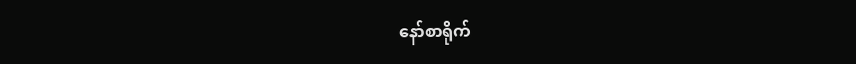နော်စာရိုက်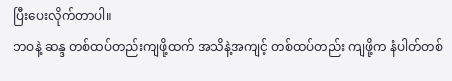ပြီးပေးလိုက်တာပါ။
ဘဝနဲ့ ဆန္ဒ တစ်ထပ်တည်းကျဖို့ထက် အသိနဲ့အကျင့် တစ်ထပ်တည်း ကျဖို့က နံပါတ်တစ်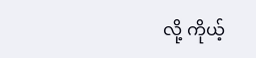လို့ ကိုယ့်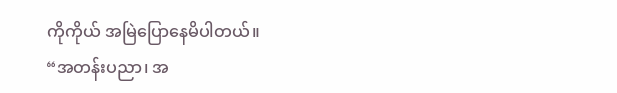ကိုကိုယ် အမြဲပြောနေမိပါတယ်။
“အတန်းပညာ၊ အ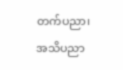တက်ပညာ၊ အသိပညာ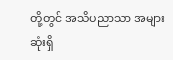တို့တွင် အသိပညာသာ အများဆုံးရှိ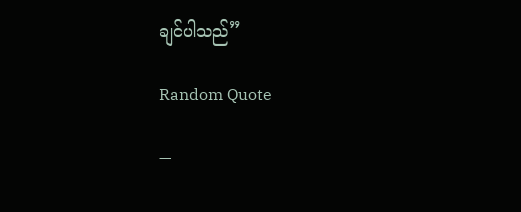ချင်ပါသည်”

Random Quote

—